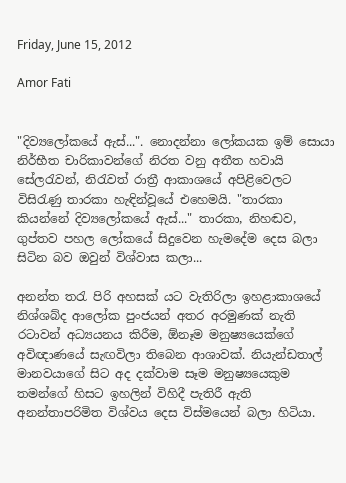Friday, June 15, 2012

Amor Fati


"දිව්‍යලෝකයේ ඇස්...". නොදන්නා ලෝකයක ඉම් සොයා නිර්භීත චාරිකාවන්ගේ නිරත වනු අතීත හවායි සේලරැවන්, නි‍රැවත් රාත්‍රී ආකාශයේ අපිළිවෙලට විසිරැණු තාරකා හැඳින්වූයේ එහෙමයි. "තාරකා කියන්නේ දිව්‍යලෝකයේ ඇස්..." තාරකා, නිහඬව, ගුප්තව පහල ලෝකයේ සිදුවෙන හැමදේම දෙස බලා සිටින බව ඔවුන් විශ්වාස කලා...

අනන්ත තරැ පිරි අහසක් යට වැතිරිලා ඉහළාකාශයේ නිශ්ශබ්ද ආලෝක පුංජයන් අතර අරමුණක් නැති රටාවන් අධ්‍යයනය කිරීම, ඕනෑම මනුෂ්‍යයෙක්ගේ අවිඥාණයේ සැඟවිලා තිබෙන ආශාවක්. නියැන්ඩතාල් මානවයාගේ සිට අද දක්වාම සෑම මනුෂ්‍යයෙකුම තමන්ගේ හිසට ඉහලින් විහිදී පැතිරී ඇති අනන්තාපරිමිත විශ්වය දෙස විස්මයෙන් බලා හිටියා.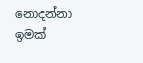නොදන්නා ඉමක්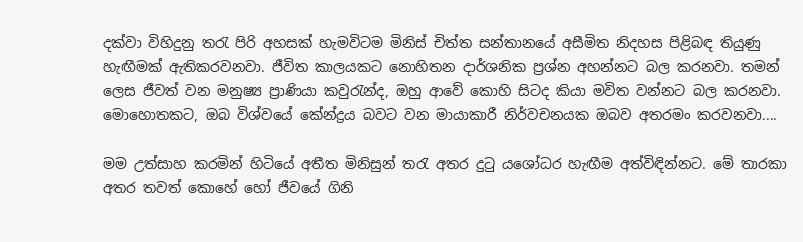දක්වා විහිදුනු තරැ පිරි අහසක් හැමවිටම මිනිස් චිත්ත සන්තානයේ අසීමිත නිදහස පිළිබඳ තියුණු හැඟීමක් ඇතිකරවනවා. ජීවිත කාලයකට නොහිතන දාර්ශනික ප්‍රශ්න අහන්නට බල කරනවා. තමන් ලෙස ජීවත් වන මනුෂ්‍ය ප්‍රාණියා කවුරැන්ද, ඔහු ආවේ කොහි සිටද කියා මවිත වන්නට බල කරනවා. මොහොතකට, ඔබ විශ්වයේ කේන්ද්‍රය බවට වන මායාකාරී නිර්වචනයක ඔබව අතරමං කරවනවා....

මම උත්සාහ කරමින් හිටියේ අතීත මිනිසුන් තරැ අතර දු‍ටු යශෝධර හැඟීම අත්විඳින්නට. මේ තාරකා අතර තවත් කොහේ හෝ ජීවයේ ගිනි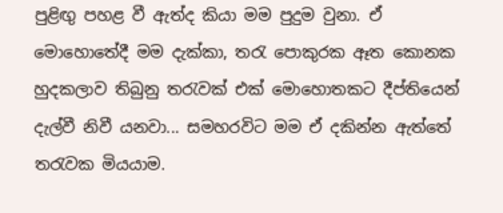පුළිඟු පහළ වී ඇත්ද කියා මම පුදුම වුනා. ඒ මොහොතේදී මම දැක්කා, තරැ පොකුරක ඈත කොනක හුදකලාව තිබුනු තරැවක් එක් මොහොතකට දීප්තියෙන් දැල්වී නිවී යනවා... සමහරවිට මම ඒ දකින්න ඇත්තේ තරැවක මියයාම.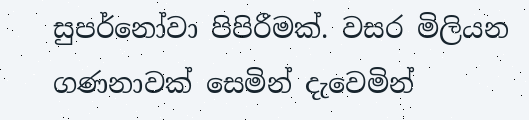සුපර්නෝවා පිපිරීමක්. වසර මිලියන ගණනාවක් සෙමින් දැවෙමින්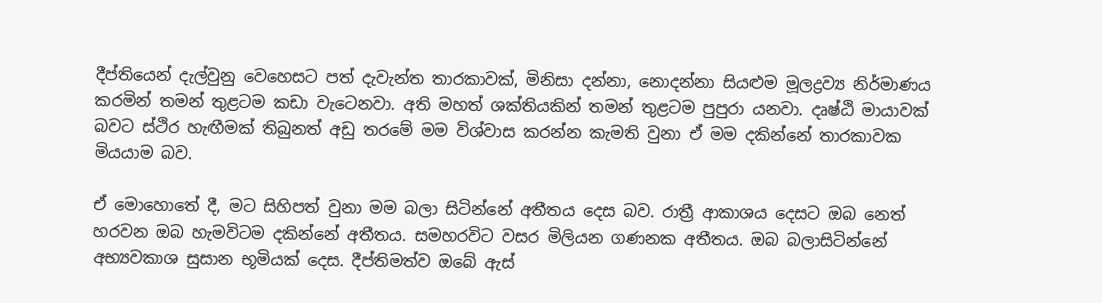දීප්තියෙන් දැල්වුනු වෙහෙසට පත් දැවැන්ත තාරකාවක්, මිනිසා දන්නා, නොදන්නා සියළුම මූලද්‍රව්‍ය නිර්මාණය කරමින් තමන් තුළටම කඩා වැටෙනවා. අති මහත් ශක්තියකින් තමන් තුළටම පුපුරා යනවා. දෘෂ්ඨි මායාවක් බවට ස්ථිර හැඟීමක් තිබුනත් අඩු තරමේ මම විශ්වාස කරන්න කැමති වුනා ඒ මම දකින්නේ තාරකාවක මියයාම බව.

ඒ මොහොතේ දී, මට සිහිපත් වුනා මම බලා සිටින්නේ අතීතය දෙස බව. රාත්‍රී ආකාශය දෙසට ඔබ නෙත් හරවන ඔබ හැමවිටම දකින්නේ අතීතය. සමහරවිට වසර මිලියන ගණනක අතීතය. ඔබ බලාසිටින්නේ අභ්‍යවකාශ සුසාන භූමියක් දෙස. දීප්තිමත්ව ඔබේ ඇස්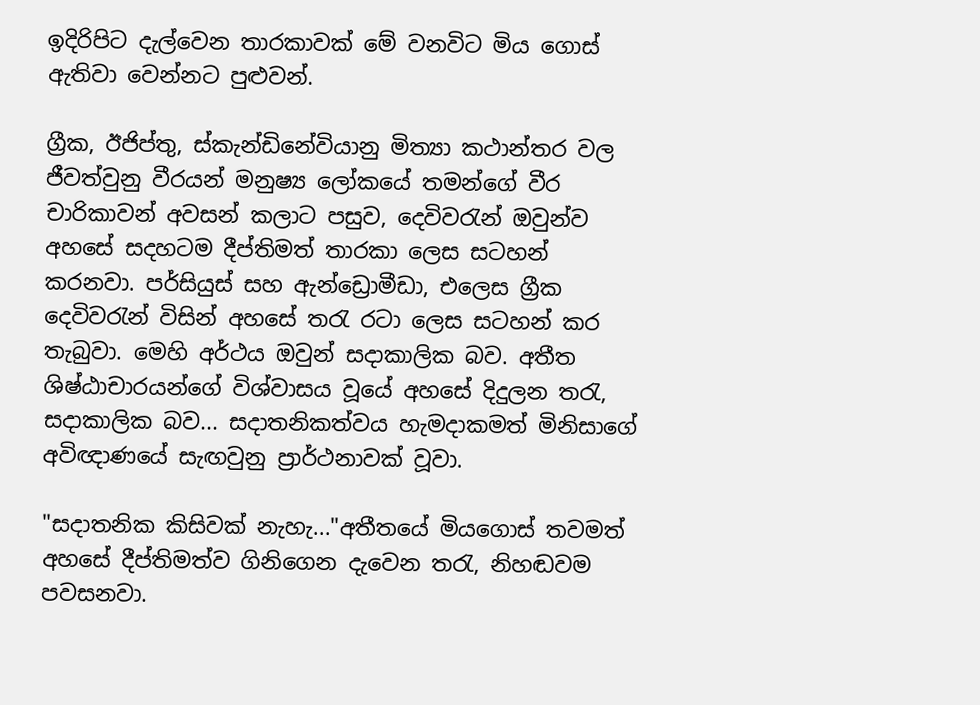ඉදිරිපිට දැල්වෙන තාරකාවක් මේ වනවිට මිය ගොස් ඇතිවා වෙන්නට පුළුවන්.

ග්‍රීක, ඊජිප්තු, ස්කැන්ඩිනේවියානු මිත්‍යා කථාන්තර වල ජීවත්වුනු වීරයන් මනුෂ්‍ය ලෝකයේ තමන්ගේ වීර චාරිකාවන් අවසන් කලාට පසුව, දෙවිවරැන් ඔවුන්ව අහසේ සදහටම දීප්තිමත් තාරකා ලෙස සටහන් කරනවා. පර්සියුස් සහ ඇන්ඩ්‍රොමීඩා, එලෙස ග්‍රීක දෙවිවරැන් විසින් අහසේ තරැ රටා ලෙස සටහන් කර තැබුවා. මෙහි අර්ථය ඔවුන් සදාකාලික බව. අතීත ශිෂ්ඨාචාරයන්ගේ විශ්වාසය වූයේ අහසේ දිදුලන තරැ, සදාකාලික බව... සදාතනිකත්වය හැමදාකමත් මිනිසාගේ අවිඥාණයේ සැඟවුනු ප්‍රාර්ථනාවක් වූවා.

"සදාතනික කිසිවක් නැහැ..."අතීතයේ මියගොස් තවමත් අහසේ දීප්තිමත්ව ගිනිගෙන දැවෙන තරැ, නිහඬවම පවසනවා.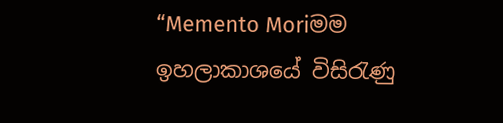“Memento Moriමම ඉහලාකාශයේ විසිරැණු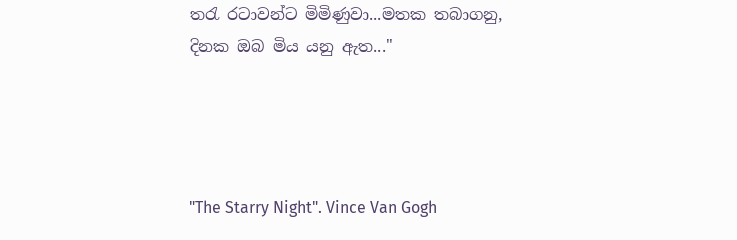තරැ රටාවන්ට මිමිණුවා...මතක තබාගනු, දිනක ඔබ මිය යනු ඇත..."




"The Starry Night". Vince Van Gogh